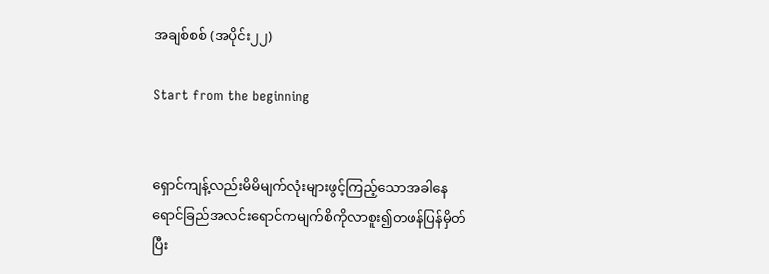အချစ်စစ် (အပိုင်း၂၂)

Start from the beginning


ရှောင်ကျန့်လည်းမိမိမျက်လုံးများဖွင့်ကြည့်သောအခါနေရောင်ခြည်အလင်းရောင်ကမျက်စိကိုလာစူး၍တဖန်ပြန်မှိတ်ပြီး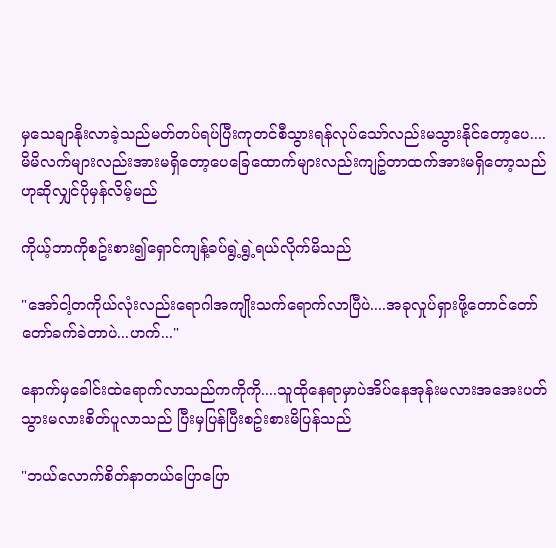မှသေချာနိုးလာခဲ့သည်မတ်တပ်ရပ်ပြီးကုတင်စီသွားရန်လုပ်သော်လည်းမသွားနိုင်တော့ပေ....
မိမိလက်များလည်းအားမရှိတော့ပေခြေထောက်များလည်းကျဥ်တာထက်အားမရှိတော့သည်ဟုဆိုလျှင်ပိုမှန်လိမ့်မည်

ကိုယ့်ဘာကိုစဥ်းစား၍ရှောင်ကျန့်ခပ်ရွဲ့ရွဲ့ရယ်လိုက်မိသည်

"အော်ငါ့တကိုယ်လုံးလည်းရောဂါအကျိုးသက်ရောက်လာပြီပဲ....အခုလှုပ်ရှားဖို့တောင်တော်တော်ခက်ခဲတာပဲ...ဟက်..."

နောက်မှခေါင်းထဲရောက်လာသည်ကကိုကို....သူထိုနေရာမှာပဲအိပ်နေအုန်းမလားအအေးပတ်သွားမလားစိတ်ပူလာသည် ပြီးမှပြန်ပြီးစဥ်းစားမိပြန်သည်

"ဘယ်လောက်စိတ်နာတယ်ပြောပြော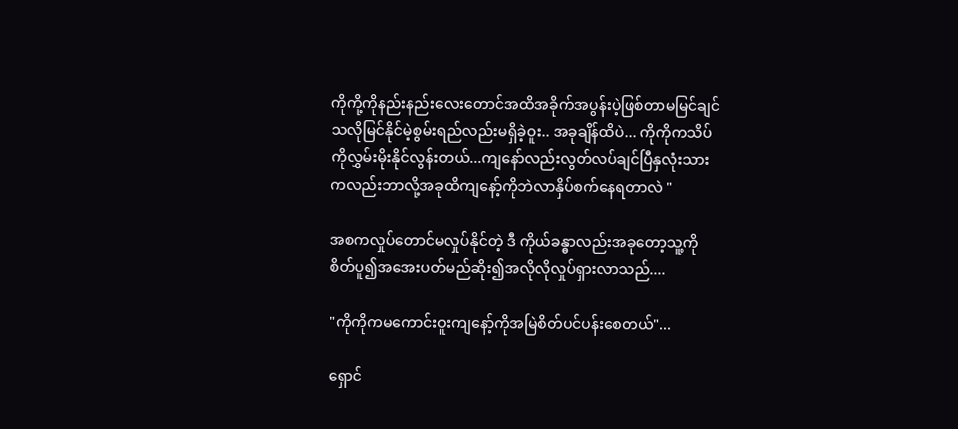ကိုကို့ကိုနည်းနည်းလေးတောင်အထိအခိုက်အပွန်းပဲ့ဖြစ်တာမမြင်ချင်သလိုမြင်နိုင်မဲ့စွမ်းရည်လည်းမရှိခဲ့ဝူး.. အခုချိန်ထိပဲ... ကိုကိုကသိပ်ကိုလွှမ်းမိုးနိုင်လွန်းတယ်...ကျနော်လည်းလွတ်လပ်ချင်ပြီနှလုံးသားကလည်းဘာလို့အခုထိကျနော့်ကိုဘဲလာနှိပ်စက်နေရတာလဲ "

အစကလှုပ်တောင်မလှုပ်နိုင်တဲ့ ဒီ ကိုယ်ခန္ဓာလည်းအခုတော့သူ့ကိုစိတ်ပူ၍အအေးပတ်မည်ဆိုး၍အလိုလိုလှုပ်ရှားလာသည်....

"ကိုကိုကမကောင်းဝူးကျနော့်ကိုအမြဲစိတ်ပင်ပန်းစေတယ်"...

ရှောင်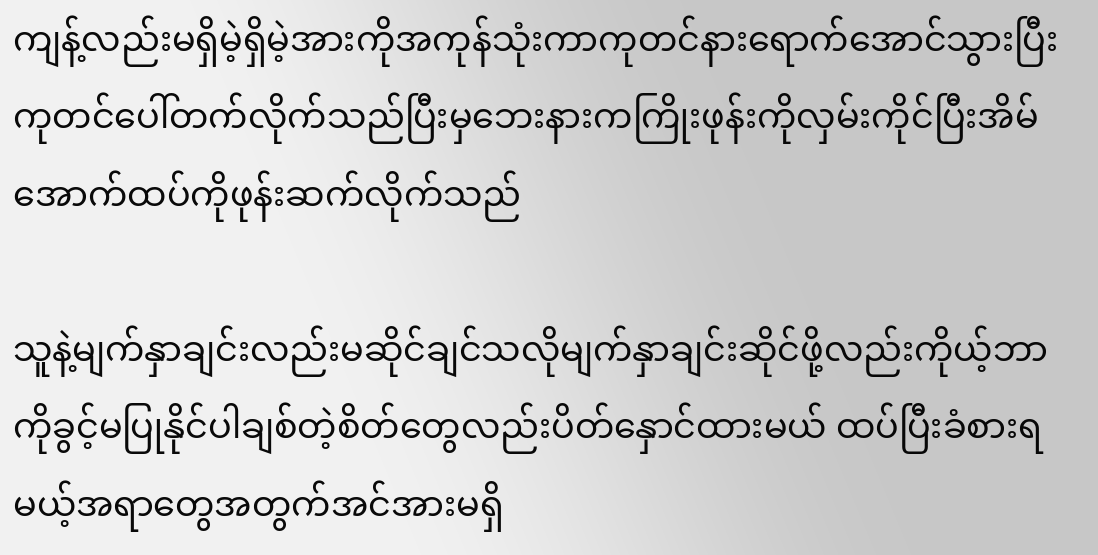ကျန့်လည်းမရှိမဲ့ရှိမဲ့အားကိုအကုန်သုံးကာကုတင်နားရောက်အောင်သွားပြီးကုတင်ပေါ်တက်လိုက်သည်ပြီးမှဘေးနားကကြိုးဖုန်းကိုလှမ်းကိုင်ပြီးအိမ်အောက်ထပ်ကိုဖုန်းဆက်လိုက်သည်

သူနဲ့မျက်နှာချင်းလည်းမဆိုင်ချင်သလိုမျက်နှာချင်းဆိုင်ဖို့လည်းကိုယ့်ဘာကိုခွင့်မပြုနိုင်ပါချစ်တဲ့စိတ်တွေလည်းပိတ်နှောင်ထားမယ် ထပ်ပြီးခံစားရမယ့်အရာတွေအတွက်အင်အားမရှိ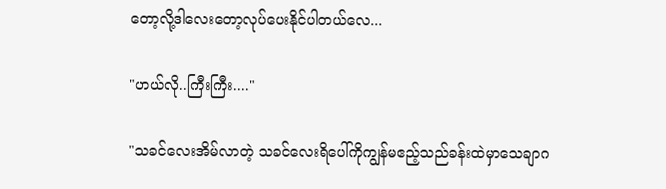တော့လို့ဒါလေးတော့လုပ်ပေးနိုင်ပါတယ်လေ...

"ဟယ်လို..ကြီးကြီး...."

"သခင်လေးအိမ်လာတဲ့ သခင်လေးရိပေါ်ကိုကျွန်မဧည့်သည်ခန်းထဲမှာသေချာဂ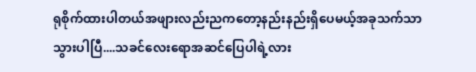ရုစိုက်ထားပါတယ်အဖျားလည်းညကတော့နည်းနည်းရှိပေမယ့်အခုသက်သာသွားပါပြီ....သခင်လေးရောအဆင်ပြေပါရဲ့လား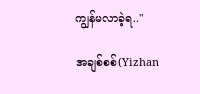ကျွန်မလာခဲ့ရ.."

အချစ်စစ်(Yizhan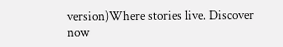version)Where stories live. Discover now